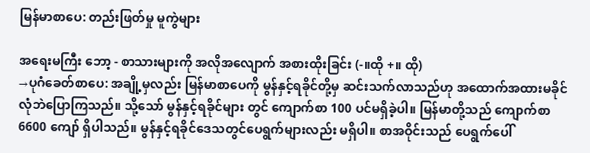မြန်မာစာပေ: တည်းဖြတ်မှု မူကွဲများ

အရေးမကြီး ဘော့ - စာသားများကို အလိုအလျောက် အစားထိုးခြင်း (-။ထို +။ ထို)
→ပုဂံခေတ်စာပေ: အချို့မှလည်း မြန်မာစာပေကို မွန်နှင့်ရခိုင်တို့မှ ဆင်းသက်လာသည်ဟု အထောက်အထားမခိုင်လုံဘဲပြောကြသည်။ သို့သော် မွန်နှင့်ရခိုင်များ တွင် ကျောက်စာ 100 ပင်မရှိခဲ့ပါ။ မြန်မာတို့သည် ကျောက်စာ 6600 ကျော် ရှိပါသည်။ မွန်နှင့်ရခိုင်ဒေသတွင်ပေရွက်များလည်း မရှိပါ။ စာအဝိုင်းသည် ပေရွက်ပေါ်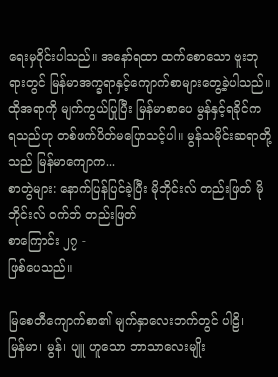ရေးမှဝိုင်းပါသည်။ အနော်ရထာ ထက်စောသော ဗူးဘုရားတွင် မြန်မာအက္ခရာနှင့်ကျောက်စာများတွေ့ခဲ့ပါသည်။ ထိုအရာကို မျက်ကွယ်ပြုပြီး မြန်မာစာပေ မွန်နှင့်ရခိုင်က ရသည်ဟု တစ်ဖက်ပိတ်မပြောသင့်ပါ။ မွန်သမိုင်းဆရာတို့သည် မြန်မာကျောက...
စာတွဲများ: နောက်ပြန်ပြင်ခဲ့ပြီး မိုဘိုင်းလ် တည်းဖြတ် မိုဘိုင်းလ် ဝက်ဘ် တည်းဖြတ်
စာကြောင်း ၂၇ -
ဖြစ်ပေသည်။

မြစေတီကျောက်စာ၏ မျက်နှာလေးဘက်တွင် ပါဠိ၊
မြန်မာ၊ မွန်၊ ပျူ ဟူသော ဘာသာလေးမျိုး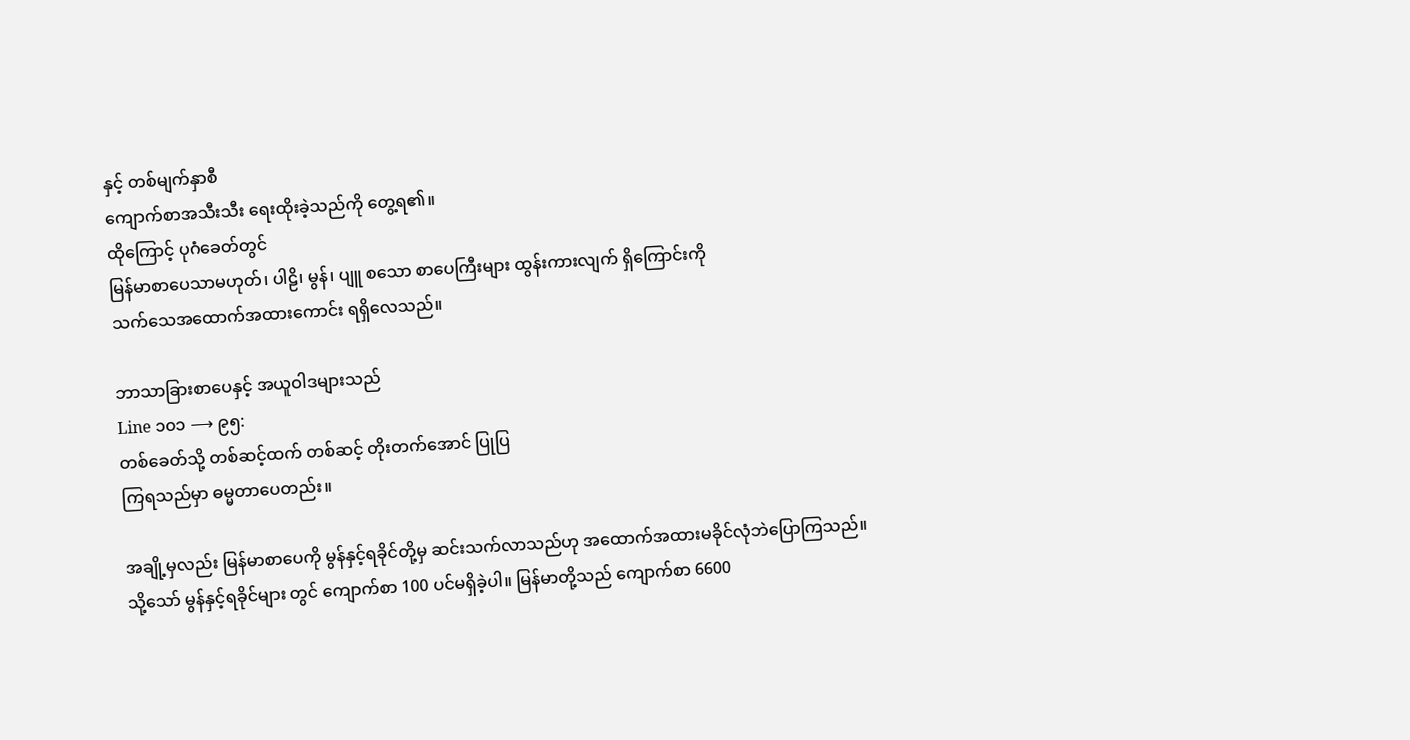နှင့် တစ်မျက်နှာစီ
ကျောက်စာအသီးသီး ရေးထိုးခဲ့သည်ကို တွေ့ရ၏။
ထိုကြောင့် ပုဂံခေတ်တွင်
မြန်မာစာပေသာမဟုတ်၊ ပါဠိ၊ မွန်၊ ပျူ စသော စာပေကြီးများ ထွန်းကားလျက် ရှိကြောင်းကို
သက်သေအထောက်အထားကောင်း ရရှိလေသည်။

ဘာသာခြားစာပေနှင့် အယူဝါဒများသည်
Line ၁၀၁ ⟶ ၉၅:
တစ်ခေတ်သို့ တစ်ဆင့်ထက် တစ်ဆင့် တိုးတက်အောင် ပြုပြ
ကြရသည်မှာ ဓမ္မတာပေတည်း။

အချို့မှလည်း မြန်မာစာပေကို မွန်နှင့်ရခိုင်တို့မှ ဆင်းသက်လာသည်ဟု အထောက်အထားမခိုင်လုံဘဲပြောကြသည်။
သို့သော် မွန်နှင့်ရခိုင်များ တွင် ကျောက်စာ 100 ပင်မရှိခဲ့ပါ။ မြန်မာတို့သည် ကျောက်စာ 6600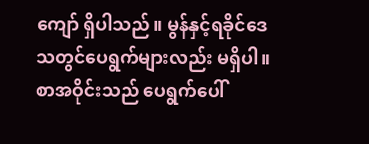ကျော် ရှိပါသည်။ မွန်နှင့်ရခိုင်ဒေသတွင်ပေရွက်များလည်း မရှိပါ။ စာအဝိုင်းသည် ပေရွက်ပေါ်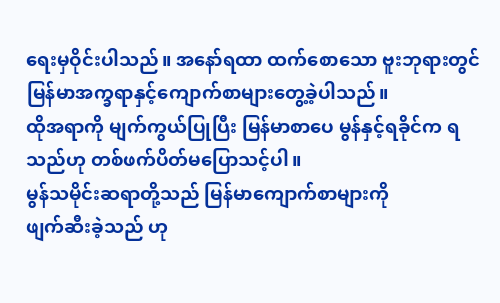ရေးမှဝိုင်းပါသည်။ အနော်ရထာ ထက်စောသော ဗူးဘုရားတွင် မြန်မာအက္ခရာနှင့်ကျောက်စာများတွေ့ခဲ့ပါသည်။
ထိုအရာကို မျက်ကွယ်ပြုပြီး မြန်မာစာပေ မွန်နှင့်ရခိုင်က ရသည်ဟု တစ်ဖက်ပိတ်မပြောသင့်ပါ။
မွန်သမိုင်းဆရာတို့သည် မြန်မာကျောက်စာများကို
ဖျက်ဆီးခဲ့သည် ဟု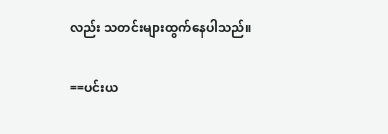လည်း သတင်းများထွက်နေပါသည်။

==ပင်းယ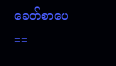ခေတ်စာပေ==